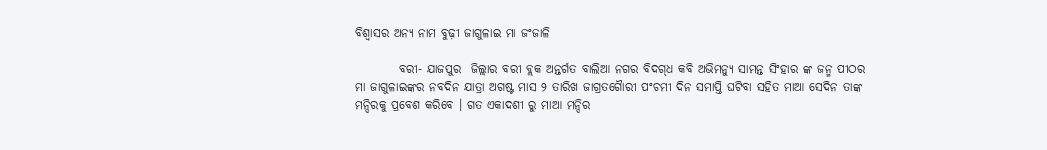ବିଶ୍ୱାସର ଅନ୍ୟ ନାମ ବୁଢ଼ୀ ଜାଗୁଳାଇ ମା ଜଂଜାଳି

         ବରୀ- ଯାଜପୁର  ଜିଲ୍ଲାର ବରୀ ବ୍ଲକ ଅନ୍ତର୍ଗତ ବାଲିଆ ନଗର ବିଦଗ୍‌ଧ କବି ଅଭିମନ୍ୟୁ ସାମନ୍ତ ସିଂହାର ଙ୍କ ଜନ୍ମ ପୀଠର ମା ଜାଗୁଳାଇଙ୍କର ନବଦିନ ଯାତ୍ରା ଅଗଷ୍ଟ ମାସ ୨ ତାରିଖ ଜାଗ୍ରତଗୈାରୀ ପଂଚମୀ ଦିନ ସମାପ୍ତି ଘଟିବା ସହିତ ମାଆ ସେଦିନ ତାଙ୍କ ମନ୍ଦିରକୁ ପ୍ରବେଶ କରିବେ । ଗତ ଏକାଦଶୀ ରୁ ମାଆ ମନ୍ଦିର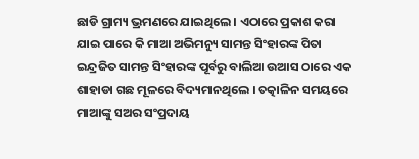ଛାଡି ଗ୍ରାମ୍ୟ ଭ୍ରମଣରେ ଯାଇଥିଲେ । ଏଠାରେ ପ୍ରକାଶ କରା ଯାଇ ପାରେ କି ମାଆ ଅଭିମନ୍ୟୁ ସାମନ୍ତ ସିଂହାରଙ୍କ ପିତା ଇନ୍ଦ୍ରଜିତ ସାମନ୍ତ ସିଂହାରଙ୍କ ପୂର୍ବରୁ ବାଲିଆ ଉଆସ ଠାରେ ଏକ ଶାହାଡା ଗଛ ମୂଳରେ ବିଦ୍ୟମାନଥିଲେ । ତତ୍କାଳିନ ସମୟରେ ମାଆଙ୍କୁ ସଅର ସଂପ୍ରଦାୟ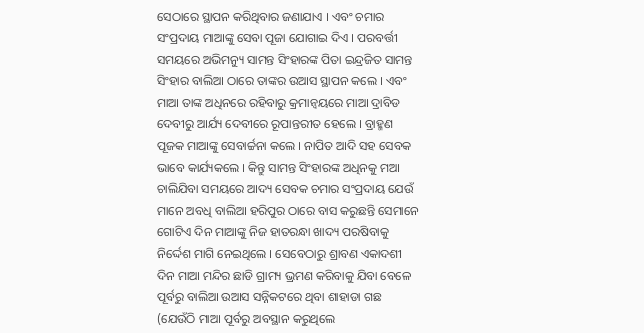ସେଠାରେ ସ୍ଥାପନ କରିଥିବାର ଜଣାଯାଏ । ଏବଂ ଚମାର ସଂପ୍ରଦାୟ ମାଆଙ୍କୁ ସେବା ପୂଜା ଯୋଗାଇ ଦିଏ । ପରବର୍ତ୍ତୀ ସମୟରେ ଅଭିମନ୍ୟୁ ସାମନ୍ତ ସିଂହାରଙ୍କ ପିତା ଇନ୍ଦ୍ରଜିତ ସାମନ୍ତ ସିଂହାର ବାଲିଆ ଠାରେ ତାଙ୍କର ଉଆସ ସ୍ଥାପନ କଲେ । ଏବଂ ମାଆ ତାଙ୍କ ଅଧିନରେ ରହିବାରୁ କ୍ରମାନ୍ୱୟରେ ମାଆ ଦ୍ରାବିଡ ଦେବୀରୁ ଆର୍ଯ୍ୟ ଦେବୀରେ ରୂପାନ୍ତରୀତ ହେଲେ । ବ୍ରାହ୍ମଣ ପୂଜକ ମାଆଙ୍କୁ ସେବାର୍ଚ୍ଚନା କଲେ । ନାପିତ ଆଦି ସହ ସେବକ ଭାବେ କାର୍ଯ୍ୟକଲେ । କିନ୍ତୁ ସାମନ୍ତ ସିଂହାରଙ୍କ ଅଧିନକୁ ମଆ ଚାଲିଯିବା ସମୟରେ ଆଦ୍ୟ ସେବକ ଚମାର ସଂପ୍ରଦାୟ ଯେଉଁ ମାନେ ଅବଧି ବାଲିଆ ହରିପୁର ଠାରେ ବାସ କରୁଛନ୍ତି ସେମାନେ ଗୋଟିଏ ଦିନ ମାଆଙ୍କୁ ନିଜ ହାତରନ୍ଧା ଖାଦ୍ୟ ପରଷିବାକୁ ନିର୍ଦ୍ଦେଶ ମାଗି ନେଇଥିଲେ । ସେବେଠାରୁ ଶ୍ରାବଣ ଏକାଦଶୀ ଦିନ ମାଆ ମନ୍ଦିର ଛାଡି ଗ୍ରାମ୍ୟ ଭ୍ରମଣ କରିବାକୁ ଯିବା ବେଳେ ପୂର୍ବରୁ ବାଲିଆ ଉଆସ ସନ୍ନିକଟରେ ଥିବା ଶାହାଡା ଗଛ (ଯେଉଁଠି ମାଆ ପୂର୍ବରୁ ଅବସ୍ଥାନ କରୁଥିଲେ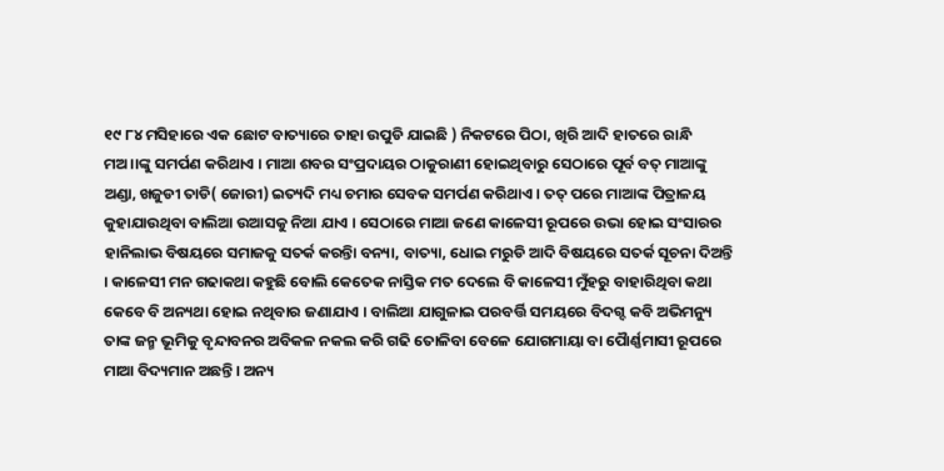୧୯ ୮୪ ମସିହାରେ ଏକ ଛୋଟ ବାତ୍ୟାରେ ତାହା ଉପୁଡି ଯାଇଛି ) ନିକଟରେ ପିଠା, ଖିରି ଆଦି ହାତରେ ରାନ୍ଧି ମଅ।।ଙ୍କୁ ସମର୍ପଣ କରିଥାଏ । ମାଆ ଶବର ସଂପ୍ରଦାୟର ଠାକୁରାଣୀ ହୋଇଥିବାରୁ ସେଠାରେ ପୂର୍ବ ବତ୍ ମାଆଙ୍କୁ ଅଣ୍ଡା, ଖଜୁଡୀ ତାଡି( ଜୋରୀ) ଇତ୍ୟଦି ମଧ୍ୟ ଚମାର ସେବକ ସମର୍ପଣ କରିଥାଏ । ତତ୍ ପରେ ମାଆଙ୍କ ପିତ୍ରାଳୟ କୁହାଯାଉଥିବା ବାଲିଆ ଉଆସକୁ ନିଆ ଯାଏ । ସେଠାରେ ମାଆ ଜଣେ କାଳେସୀ ରୂପରେ ଉଭା ହୋଇ ସଂସାରର ହାନିଲାଭ ବିଷୟରେ ସମାଜକୁ ସତର୍କ କରନ୍ତିା ବନ୍ୟା, ବାତ୍ୟା, ଧୋଇ ମରୁଡି ଆଦି ବିଷୟରେ ସତର୍କ ସୂଚନା ଦିଅନ୍ତି । କାଳେସୀ ମନ ଗଢାକଥା କହୁଛି ବୋଲି କେତେକ ନାସ୍ତିକ ମତ ଦେଲେ ବି କାଳେସୀ ମୁଁହରୁ ବାହାରିଥିବା କଥା କେବେ ବି ଅନ୍ୟଥା ହୋଇ ନଥିବାର ଜଣାଯାଏ । ବାଲିଆ ଯାଗୁଳାଇ ପରବର୍ତ୍ତି ସମୟରେ ବିଦଗ୍ଦ କବି ଅଭିମନ୍ୟୁ ତାଙ୍କ ଜନ୍ମ ଭୂମିକୁ ବୃନ୍ଦାବନର ଅବିକଳ ନକଲ କରି ଗଢି ତୋଳିବା ବେଳେ ଯୋଗମାୟା ବା ପୈାର୍ଣ୍ଣମାସୀ ରୂପରେ ମାଆ ବିଦ୍ୟମାନ ଅଛନ୍ତି । ଅନ୍ୟ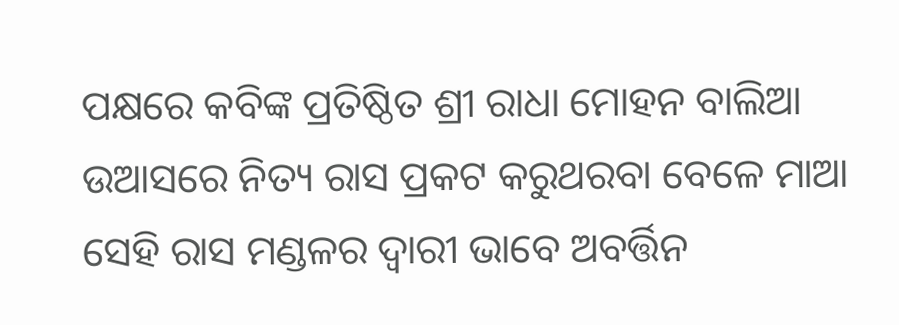ପକ୍ଷରେ କବିଙ୍କ ପ୍ରତିଷ୍ଠିତ ଶ୍ରୀ ରାଧା ମୋହନ ବାଲିଆ ଉଆସରେ ନିତ୍ୟ ରାସ ପ୍ରକଟ କରୁଥରବା ବେଳେ ମାଆ ସେହି ରାସ ମଣ୍ଡଳର ଦ୍ୱାରୀ ଭାବେ ଅବର୍ତ୍ତିନ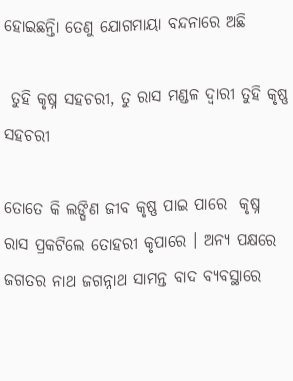ହୋଇଛନ୍ତିା ତେଣୁ ଯୋଗମାୟା ବନ୍ଦନାରେ ଅଛି

 ତୁହି କୃଷ୍ନ ସହଚରୀ, ତୁ ରାସ ମଣ୍ଡଳ ଦ୍ୱାରୀ ତୁହି କୃଷ୍ଣ ସହଚରୀ

ତୋତେ କି ଲଙ୍ଘିଣ ଜୀବ କୃଷ୍ଣ ପାଇ ପାରେ  କୃଷ୍ନ ରାସ ପ୍ରକଟିଲେ ତୋହରୀ କୃପାରେ । ଅନ୍ୟ ପକ୍ଷରେ ଜଗତର ନାଥ ଜଗନ୍ନାଥ ସାମନ୍ତ ବାଦ ବ୍ୟବସ୍ଥାରେ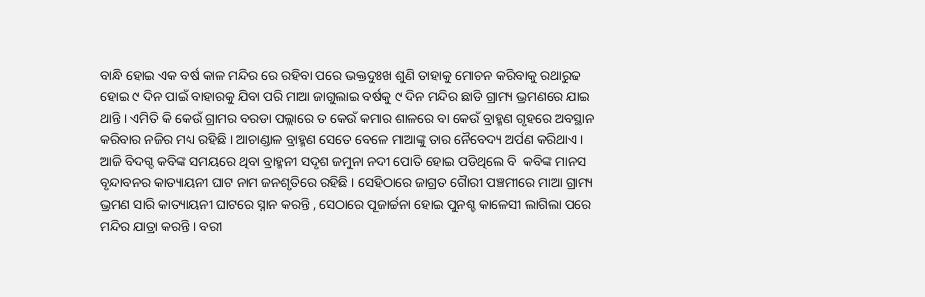ବାନ୍ଧି ହୋଇ ଏକ ବର୍ଷ କାଳ ମନ୍ଦିର ରେ ରହିବା ପରେ ଭକ୍ତଦୁଃଖ ଶୁଣି ତାହାକୁ ମୋଚନ କରିବାକୁ ରଥାରୁଢ ହୋଇ ୯ ଦିନ ପାଇଁ ବାହାରକୁ ଯିବା ପରି ମାଆ ଜାଗୁଲାଇ ବର୍ଷକୁ ୯ ଦିନ ମନ୍ଦିର ଛାଡି ଗ୍ରାମ୍ୟ ଭ୍ରମଣରେ ଯାଇ ଥାନ୍ତି । ଏମିତି କି କେଉଁ ଗ୍ରାମର ବରଡା ପଲ୍ଲାରେ ତ କେଉଁ କମାର ଶାଳରେ ବା କେଉଁ ବ୍ରାହ୍ମଣ ଗୃହରେ ଅବସ୍ଥାନ କରିବାର ନଜିର ମଧ୍ୟ ରହିଛି । ଆଚାଣ୍ଡାଳ ବ୍ରାହ୍ମଣ ସେତେ ବେଳେ ମାଆଙ୍କୁ ତାର ନୈବେଦ୍ୟ ଅର୍ପଣ କରିଥାଏ । ଆଜି ବିଦଗ୍ଦ କବିଙ୍କ ସମୟରେ ଥିବା ବ୍ରାହ୍ମନୀ ସଦୃଶ ଜମୁନା ନଦୀ ପୋତି ହୋଇ ପଡିଥିଲେ ବି  କବିଙ୍କ ମାନସ ବୃନ୍ଦାବନର କାତ୍ୟାୟନୀ ଘାଟ ନାମ ଜନଶୃତିରେ ରହିଛି । ସେହିଠାରେ ଜାଗ୍ରତ ଗୈାରୀ ପଞ୍ଚମୀରେ ମାଆ ଗ୍ରାମ୍ୟ ଭ୍ରମଣ ସାରି କାତ୍ୟାୟନୀ ଘାଟରେ ସ୍ନାନ କରନ୍ତି , ସେଠାରେ ପୂଜାର୍ଚ୍ଚନା ହୋଇ ପୁନଶ୍ଚ କାଳେସୀ ଲାଗିଲା ପରେ ମନ୍ଦିର ଯାତ୍ରା କରନ୍ତି । ବରୀ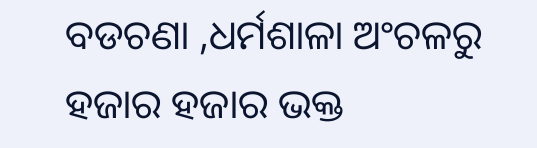ବଡଚଣା ,ଧର୍ମଶାଳା ଅଂଚଳରୁ ହଜାର ହଜାର ଭକ୍ତ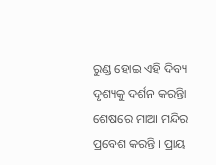ରୁଣ୍ଡ ହୋଇ ଏହି ଦିବ୍ୟ ଦୃଶ୍ୟକୁ ଦର୍ଶନ କରନ୍ତିା ଶେଷରେ ମାଆ ମନ୍ଦିର ପ୍ରବେଶ କରନ୍ତି । ପ୍ରାୟ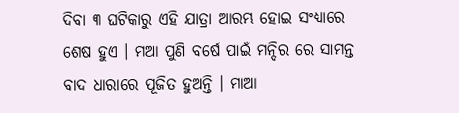ଦିବା ୩ ଘଟିକାରୁ ଏହି ଯାତ୍ରା ଆରମ୍ଭ ହୋଇ ସଂଧ୍ୟାରେ ଶେଷ ହୁଏ । ମଆ ପୁଣି ବର୍ଷେ ପାଇଁ ମନ୍ଦିର ରେ ସାମନ୍ତ ବାଦ ଧାରାରେ ପୂଜିତ ହୁଅନ୍ତି । ମାଆ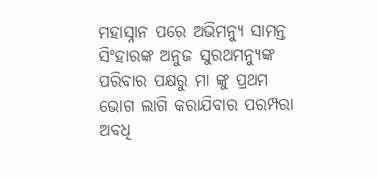ମହାସ୍ନାନ ପରେ ଅଭିମନ୍ୟୁ ସାମନ୍ତ ସିଂହାରଙ୍କ ଅନୁଜ ସୁରଥମନ୍ୟୁଙ୍କ ପରିବାର ପକ୍ଷରୁ ମା ଙ୍କୁ ପ୍ରଥମ ଭୋଗ ଲାଗି କରାଯିବାର ପରମ୍ପରା ଅବଧି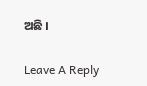ଅଛି ।

Leave A Reply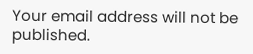Your email address will not be published.